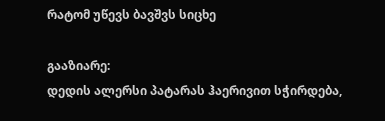რატომ უწევს ბავშვს სიცხე

გააზიარე:
დედის ალერსი პატარას ჰაერივით სჭირდება,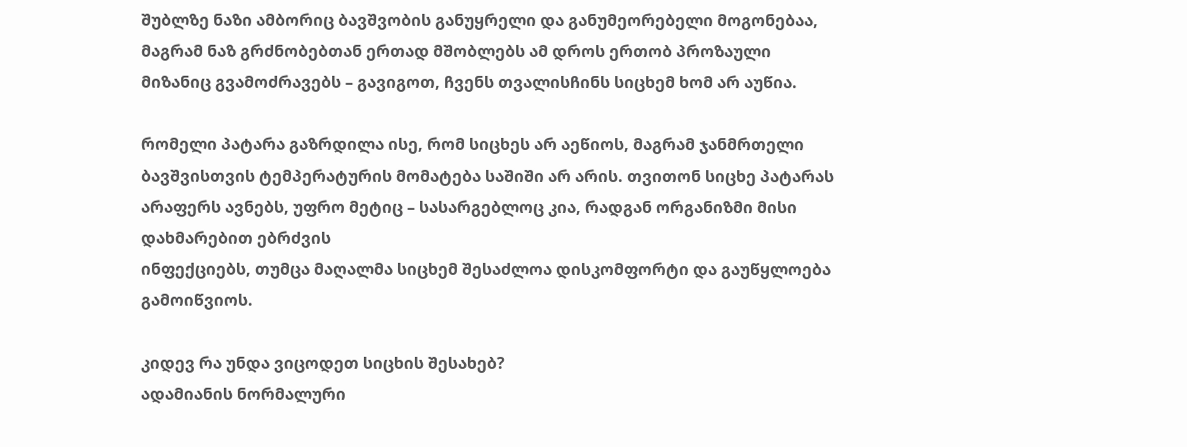შუბლზე ნაზი ამბორიც ბავშვობის განუყრელი და განუმეორებელი მოგონებაა, მაგრამ ნაზ გრძნობებთან ერთად მშობლებს ამ დროს ერთობ პროზაული მიზანიც გვამოძრავებს – გავიგოთ, ჩვენს თვალისჩინს სიცხემ ხომ არ აუწია.

რომელი პატარა გაზრდილა ისე, რომ სიცხეს არ აეწიოს, მაგრამ ჯანმრთელი ბავშვისთვის ტემპერატურის მომატება საშიში არ არის. თვითონ სიცხე პატარას არაფერს ავნებს, უფრო მეტიც – სასარგებლოც კია, რადგან ორგანიზმი მისი დახმარებით ებრძვის
ინფექციებს, თუმცა მაღალმა სიცხემ შესაძლოა დისკომფორტი და გაუწყლოება გამოიწვიოს.

კიდევ რა უნდა ვიცოდეთ სიცხის შესახებ?
ადამიანის ნორმალური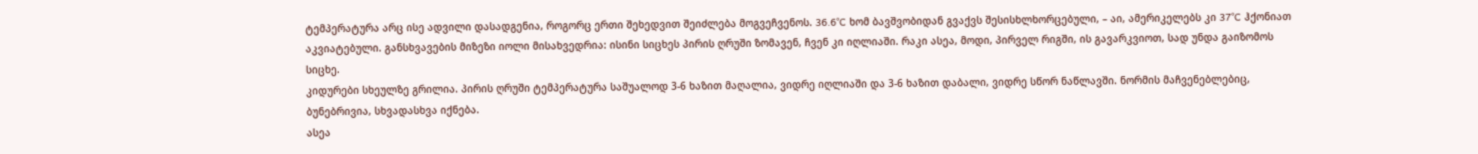ტემპერატურა არც ისე ადვილი დასადგენია, როგორც ერთი შეხედვით შეიძლება მოგვეჩვენოს. 36.6°C ხომ ბავშვობიდან გვაქვს შესისხლხორცებული, – აი, ამერიკელებს კი 37°C ჰქონიათ აკვიატებული. განსხვავების მიზეზი იოლი მისახვედრია: ისინი სიცხეს პირის ღრუში ზომავენ, ჩვენ კი იღლიაში. რაკი ასეა, მოდი, პირველ რიგში, ის გავარკვიოთ, სად უნდა გაიზომოს სიცხე.
კიდურები სხეულზე გრილია. პირის ღრუში ტემპერატურა საშუალოდ 3-6 ხაზით მაღალია, ვიდრე იღლიაში და 3-6 ხაზით დაბალი, ვიდრე სწორ ნაწლავში. ნორმის მაჩვენებლებიც, ბუნებრივია, სხვადასხვა იქნება.
ასეა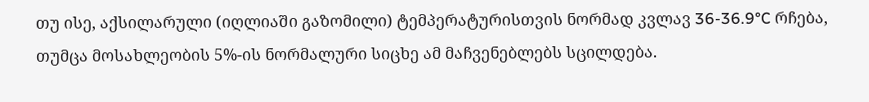თუ ისე, აქსილარული (იღლიაში გაზომილი) ტემპერატურისთვის ნორმად კვლავ 36-36.9°C რჩება, თუმცა მოსახლეობის 5%-ის ნორმალური სიცხე ამ მაჩვენებლებს სცილდება.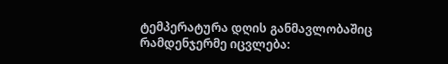ტემპერატურა დღის განმავლობაშიც რამდენჯერმე იცვლება: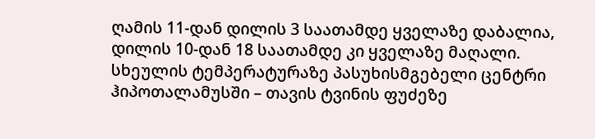ღამის 11-დან დილის 3 საათამდე ყველაზე დაბალია, დილის 10-დან 18 საათამდე კი ყველაზე მაღალი.
სხეულის ტემპერატურაზე პასუხისმგებელი ცენტრი ჰიპოთალამუსში – თავის ტვინის ფუძეზე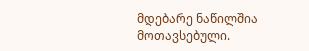მდებარე ნაწილშია მოთავსებული.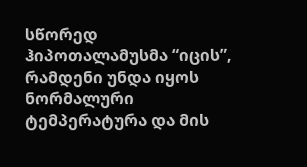სწორედ ჰიპოთალამუსმა “იცის”, რამდენი უნდა იყოს ნორმალური ტემპერატურა და მის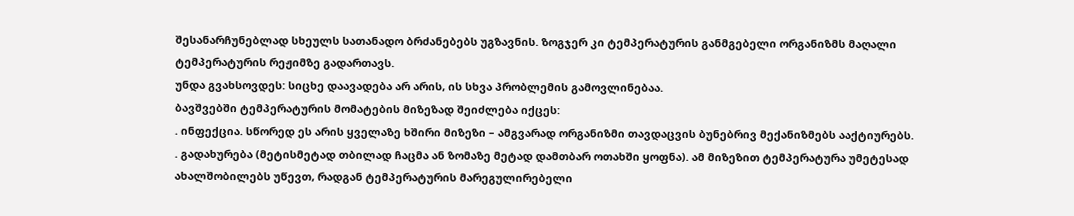შესანარჩუნებლად სხეულს სათანადო ბრძანებებს უგზავნის. ზოგჯერ კი ტემპერატურის განმგებელი ორგანიზმს მაღალი ტემპერატურის რეჟიმზე გადართავს.
უნდა გვახსოვდეს: სიცხე დაავადება არ არის, ის სხვა პრობლემის გამოვლინებაა.
ბავშვებში ტემპერატურის მომატების მიზეზად შეიძლება იქცეს:
. ინფექცია. სწორედ ეს არის ყველაზე ხშირი მიზეზი – ამგვარად ორგანიზმი თავდაცვის ბუნებრივ მექანიზმებს ააქტიურებს.
. გადახურება (მეტისმეტად თბილად ჩაცმა ან ზომაზე მეტად დამთბარ ოთახში ყოფნა). ამ მიზეზით ტემპერატურა უმეტესად ახალშობილებს უწევთ, რადგან ტემპერატურის მარეგულირებელი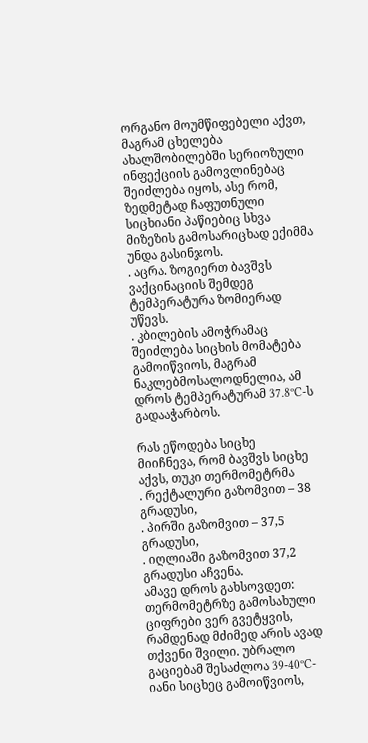ორგანო მოუმწიფებელი აქვთ, მაგრამ ცხელება ახალშობილებში სერიოზული ინფექციის გამოვლინებაც შეიძლება იყოს, ასე რომ, ზედმეტად ჩაფუთნული სიცხიანი პაწიებიც სხვა მიზეზის გამოსარიცხად ექიმმა უნდა გასინჯოს.
. აცრა. ზოგიერთ ბავშვს ვაქცინაციის შემდეგ ტემპერატურა ზომიერად უწევს.
. კბილების ამოჭრამაც შეიძლება სიცხის მომატება გამოიწვიოს, მაგრამ ნაკლებმოსალოდნელია, ამ დროს ტემპერატურამ 37.8ºC-ს გადააჭარბოს.

რას ეწოდება სიცხე
მიიჩნევა, რომ ბავშვს სიცხე აქვს, თუკი თერმომეტრმა
. რექტალური გაზომვით – 38 გრადუსი,
. პირში გაზომვით – 37,5 გრადუსი,
. იღლიაში გაზომვით 37,2 გრადუსი აჩვენა.
ამავე დროს გახსოვდეთ: თერმომეტრზე გამოსახული ციფრები ვერ გვეტყვის, რამდენად მძიმედ არის ავად თქვენი შვილი. უბრალო გაციებამ შესაძლოა 39-40ºC-იანი სიცხეც გამოიწვიოს,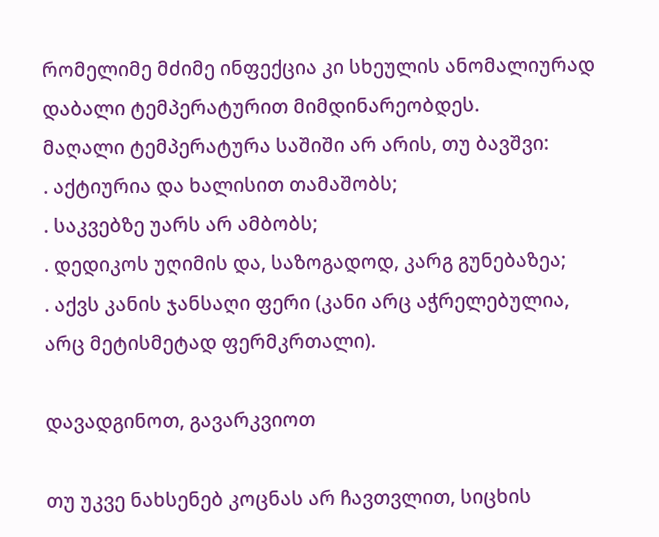რომელიმე მძიმე ინფექცია კი სხეულის ანომალიურად დაბალი ტემპერატურით მიმდინარეობდეს.
მაღალი ტემპერატურა საშიში არ არის, თუ ბავშვი:
. აქტიურია და ხალისით თამაშობს;
. საკვებზე უარს არ ამბობს;
. დედიკოს უღიმის და, საზოგადოდ, კარგ გუნებაზეა;
. აქვს კანის ჯანსაღი ფერი (კანი არც აჭრელებულია, არც მეტისმეტად ფერმკრთალი).

დავადგინოთ, გავარკვიოთ

თუ უკვე ნახსენებ კოცნას არ ჩავთვლით, სიცხის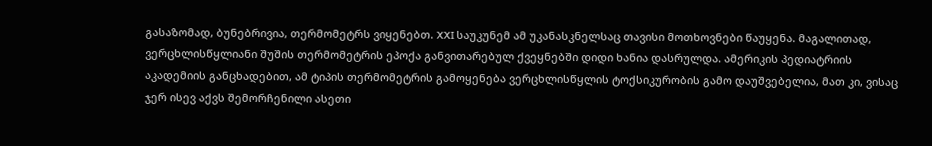გასაზომად, ბუნებრივია, თერმომეტრს ვიყენებთ. XXI საუკუნემ ამ უკანასკნელსაც თავისი მოთხოვნები წაუყენა. მაგალითად, ვერცხლისწყლიანი შუშის თერმომეტრის ეპოქა განვითარებულ ქვეყნებში დიდი ხანია დასრულდა. ამერიკის პედიატრიის აკადემიის განცხადებით, ამ ტიპის თერმომეტრის გამოყენება ვერცხლისწყლის ტოქსიკურობის გამო დაუშვებელია, მათ კი, ვისაც ჯერ ისევ აქვს შემორჩენილი ასეთი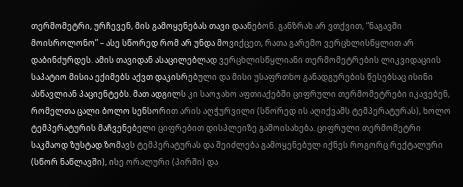თერმომეტრი, ურჩევენ, მის გამოყენებას თავი დაანებონ. განზრახ არ ვთქვით, “ნაგავში მოისროლონო” – ასე სწორედ რომ არ უნდა მოვიქცეთ, რათა გარემო ვერცხლისწყლით არ დაბინძურდეს. ამის თავიდან ასაცილებლად ვერცხლისწყლიანი თერმომეტრების ლიკვიდაციის საპატიო მისია ექიმებს აქვთ დაკისრებული და მისი უსაფრთხო განადგურების წესებსაც ისინი ასწავლიან პაციენტებს. მათ ადგილს კი საოჯახო აფთიაქებში ციფრული თერმომეტრები იკავებენ, რომელთა ცალი ბოლო სენსორით არის აღჭურვილი (სწორედ ის აღიქვამს ტემპერატურას), ხოლო ტემპერატურის მაჩვენებელი ციფრებით დისპლეიზე გამოისახება. ციფრული თერმომეტრი საკმაოდ ზუსტად ზომავს ტემპერატურას და შეიძლება გამოყენებულ იქნეს როგორც რექტალური (სწორ ნაწლავში), ისე ორალური (პირში) და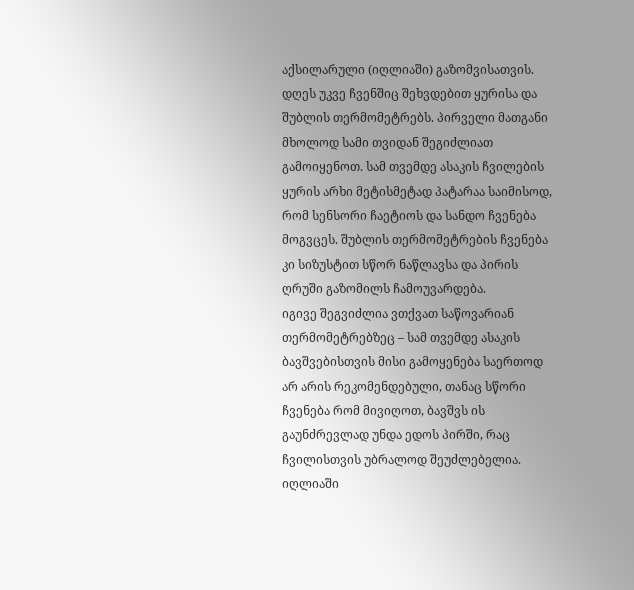აქსილარული (იღლიაში) გაზომვისათვის.
დღეს უკვე ჩვენშიც შეხვდებით ყურისა და შუბლის თერმომეტრებს. პირველი მათგანი მხოლოდ სამი თვიდან შეგიძლიათ გამოიყენოთ. სამ თვემდე ასაკის ჩვილების ყურის არხი მეტისმეტად პატარაა საიმისოდ, რომ სენსორი ჩაეტიოს და სანდო ჩვენება მოგვცეს. შუბლის თერმომეტრების ჩვენება კი სიზუსტით სწორ ნაწლავსა და პირის ღრუში გაზომილს ჩამოუვარდება.
იგივე შეგვიძლია ვთქვათ საწოვარიან თერმომეტრებზეც – სამ თვემდე ასაკის ბავშვებისთვის მისი გამოყენება საერთოდ არ არის რეკომენდებული, თანაც სწორი ჩვენება რომ მივიღოთ, ბავშვს ის გაუნძრევლად უნდა ედოს პირში, რაც ჩვილისთვის უბრალოდ შეუძლებელია.
იღლიაში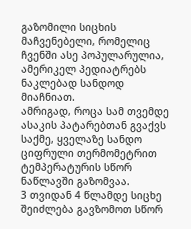გაზომილი სიცხის მაჩვენებელი, რომელიც ჩვენში ასე პოპულარულია, ამერიკელ პედიატრებს ნაკლებად სანდოდ მიაჩნიათ.
ამრიგად, როცა სამ თვემდე ასაკის პატარებთან გვაქვს საქმე, ყველაზე სანდო ციფრული თერმომეტრით ტემპერატურის სწორ ნაწლავში გაზომვაა.
3 თვიდან 4 წლამდე სიცხე შეიძლება გავზომოთ სწორ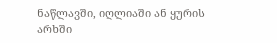ნაწლავში, იღლიაში ან ყურის არხში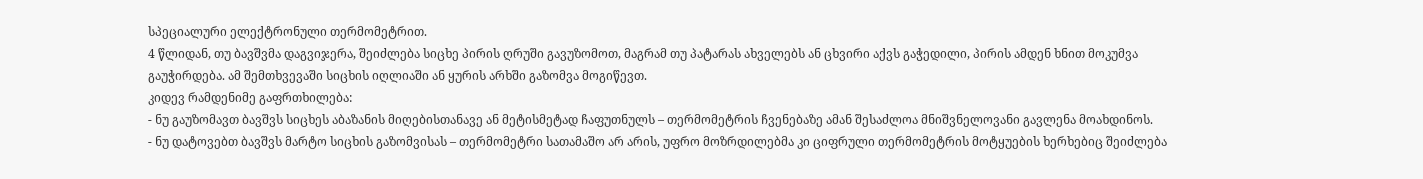სპეციალური ელექტრონული თერმომეტრით.
4 წლიდან, თუ ბავშვმა დაგვიჯერა, შეიძლება სიცხე პირის ღრუში გავუზომოთ, მაგრამ თუ პატარას ახველებს ან ცხვირი აქვს გაჭედილი, პირის ამდენ ხნით მოკუმვა გაუჭირდება. ამ შემთხვევაში სიცხის იღლიაში ან ყურის არხში გაზომვა მოგიწევთ.
კიდევ რამდენიმე გაფრთხილება:
- ნუ გაუზომავთ ბავშვს სიცხეს აბაზანის მიღებისთანავე ან მეტისმეტად ჩაფუთნულს – თერმომეტრის ჩვენებაზე ამან შესაძლოა მნიშვნელოვანი გავლენა მოახდინოს.
- ნუ დატოვებთ ბავშვს მარტო სიცხის გაზომვისას – თერმომეტრი სათამაშო არ არის, უფრო მოზრდილებმა კი ციფრული თერმომეტრის მოტყუების ხერხებიც შეიძლება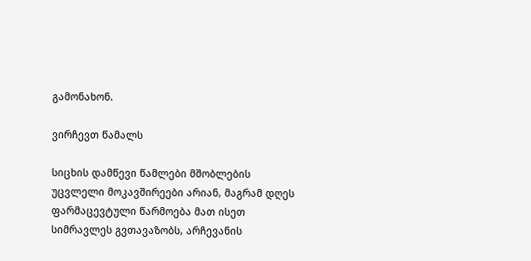გამონახონ.

ვირჩევთ წამალს

სიცხის დამწევი წამლები მშობლების უცვლელი მოკავშირეები არიან, მაგრამ დღეს ფარმაცევტული წარმოება მათ ისეთ სიმრავლეს გვთავაზობს, არჩევანის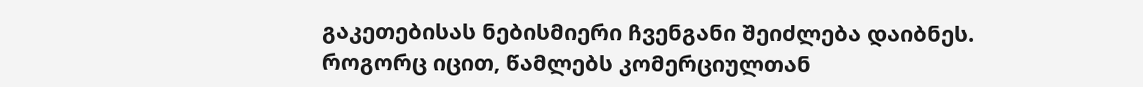გაკეთებისას ნებისმიერი ჩვენგანი შეიძლება დაიბნეს.
როგორც იცით, წამლებს კომერციულთან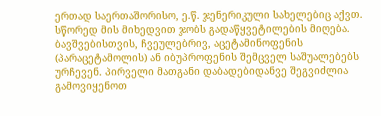ერთად საერთაშორისო, ე.წ. ჯენერიკული სახელებიც აქვთ. სწორედ მის მიხედვით ჯობს გადაწყვეტილების მიღება.
ბავშვებისთვის, ჩვეულებრივ, აცეტამინოფენის (პარაცეტამოლის) ან იბუპროფენის შემცველ საშუალებებს ურჩევენ. პირველი მათგანი დაბადებიდანვე შეგვიძლია გამოვიყენოთ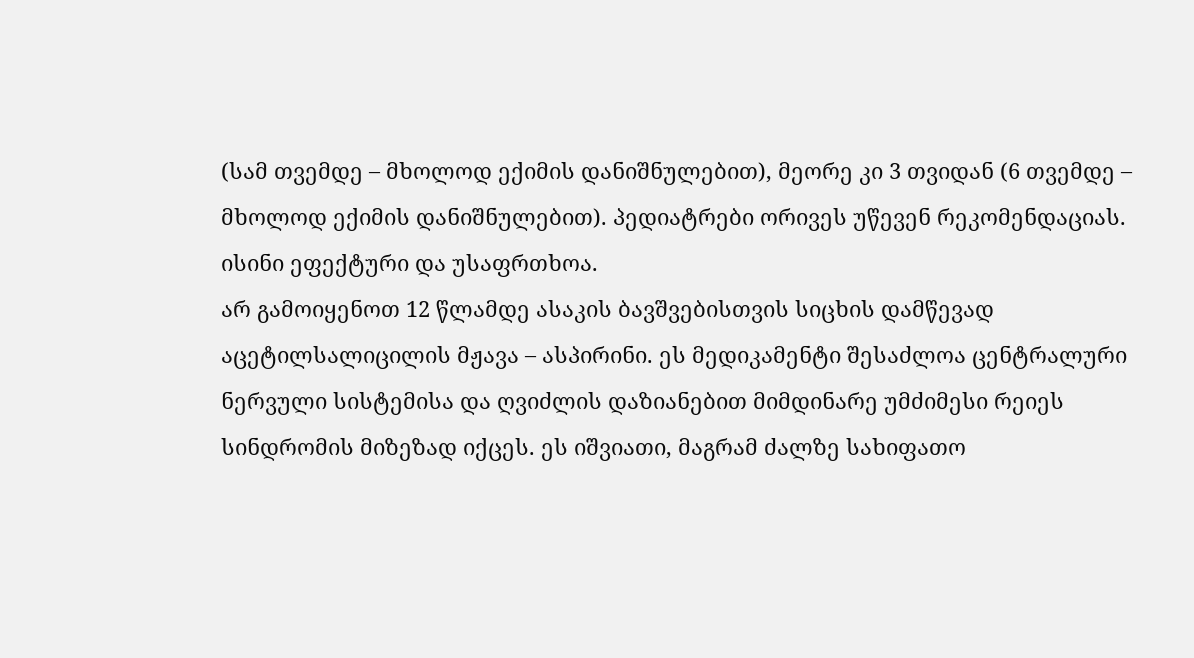(სამ თვემდე – მხოლოდ ექიმის დანიშნულებით), მეორე კი 3 თვიდან (6 თვემდე – მხოლოდ ექიმის დანიშნულებით). პედიატრები ორივეს უწევენ რეკომენდაციას. ისინი ეფექტური და უსაფრთხოა.
არ გამოიყენოთ 12 წლამდე ასაკის ბავშვებისთვის სიცხის დამწევად აცეტილსალიცილის მჟავა – ასპირინი. ეს მედიკამენტი შესაძლოა ცენტრალური ნერვული სისტემისა და ღვიძლის დაზიანებით მიმდინარე უმძიმესი რეიეს სინდრომის მიზეზად იქცეს. ეს იშვიათი, მაგრამ ძალზე სახიფათო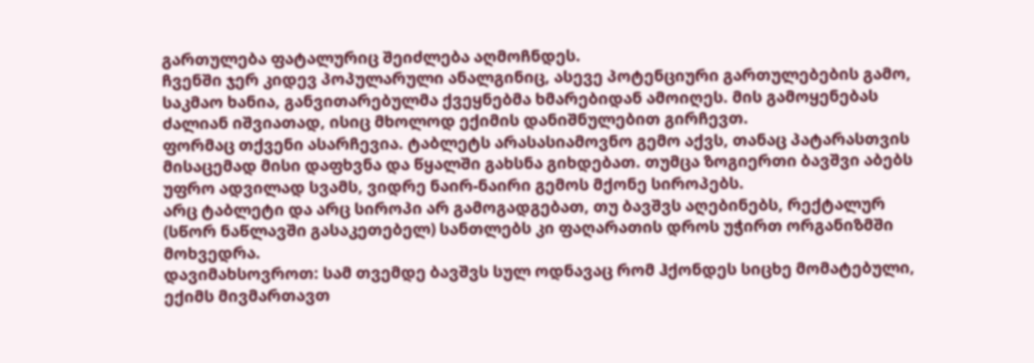გართულება ფატალურიც შეიძლება აღმოჩნდეს.
ჩვენში ჯერ კიდევ პოპულარული ანალგინიც, ასევე პოტენციური გართულებების გამო, საკმაო ხანია, განვითარებულმა ქვეყნებმა ხმარებიდან ამოიღეს. მის გამოყენებას ძალიან იშვიათად, ისიც მხოლოდ ექიმის დანიშნულებით გირჩევთ.
ფორმაც თქვენი ასარჩევია. ტაბლეტს არასასიამოვნო გემო აქვს, თანაც პატარასთვის მისაცემად მისი დაფხვნა და წყალში გახსნა გიხდებათ. თუმცა ზოგიერთი ბავშვი აბებს უფრო ადვილად სვამს, ვიდრე ნაირ-ნაირი გემოს მქონე სიროპებს.
არც ტაბლეტი და არც სიროპი არ გამოგადგებათ, თუ ბავშვს აღებინებს, რექტალურ (სწორ ნაწლავში გასაკეთებელ) სანთლებს კი ფაღარათის დროს უჭირთ ორგანიზმში მოხვედრა.
დავიმახსოვროთ: სამ თვემდე ბავშვს სულ ოდნავაც რომ ჰქონდეს სიცხე მომატებული, ექიმს მივმართავთ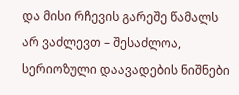და მისი რჩევის გარეშე წამალს არ ვაძლევთ – შესაძლოა, სერიოზული დაავადების ნიშნები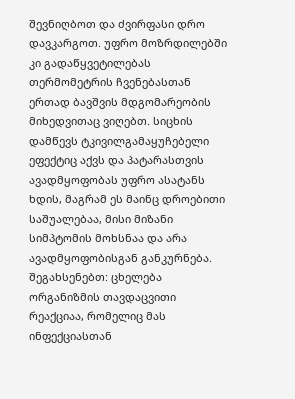შევნიღბოთ და ძვირფასი დრო დავკარგოთ. უფრო მოზრდილებში კი გადაწყვეტილებას თერმომეტრის ჩვენებასთან ერთად ბავშვის მდგომარეობის მიხედვითაც ვიღებთ. სიცხის დამწევს ტკივილგამაყუჩებელი ეფექტიც აქვს და პატარასთვის ავადმყოფობას უფრო ასატანს ხდის, მაგრამ ეს მაინც დროებითი საშუალებაა, მისი მიზანი სიმპტომის მოხსნაა და არა ავადმყოფობისგან განკურნება. შეგახსენებთ: ცხელება ორგანიზმის თავდაცვითი რეაქციაა, რომელიც მას ინფექციასთან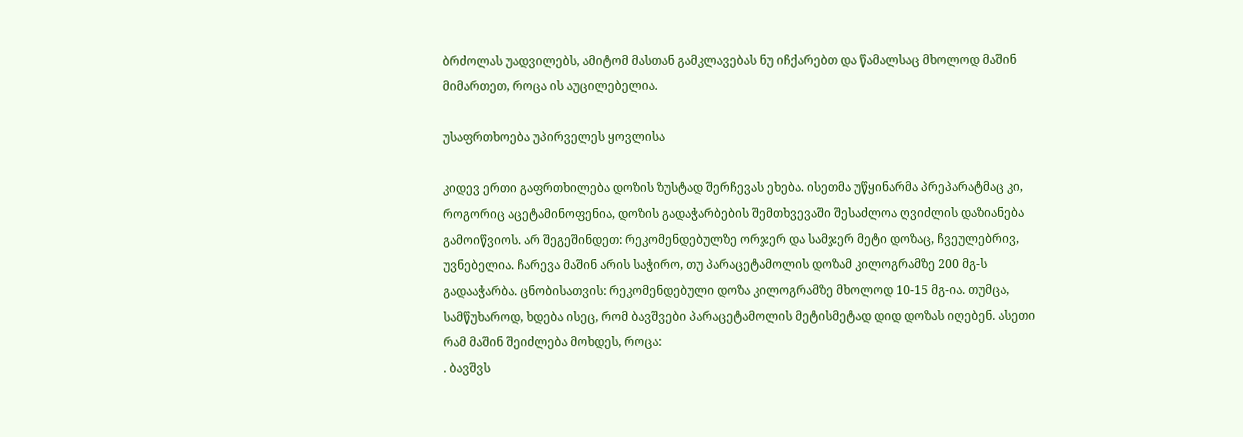ბრძოლას უადვილებს, ამიტომ მასთან გამკლავებას ნუ იჩქარებთ და წამალსაც მხოლოდ მაშინ მიმართეთ, როცა ის აუცილებელია.

უსაფრთხოება უპირველეს ყოვლისა

კიდევ ერთი გაფრთხილება დოზის ზუსტად შერჩევას ეხება. ისეთმა უწყინარმა პრეპარატმაც კი, როგორიც აცეტამინოფენია, დოზის გადაჭარბების შემთხვევაში შესაძლოა ღვიძლის დაზიანება გამოიწვიოს. არ შეგეშინდეთ: რეკომენდებულზე ორჯერ და სამჯერ მეტი დოზაც, ჩვეულებრივ, უვნებელია. ჩარევა მაშინ არის საჭირო, თუ პარაცეტამოლის დოზამ კილოგრამზე 200 მგ-ს გადააჭარბა. ცნობისათვის: რეკომენდებული დოზა კილოგრამზე მხოლოდ 10-15 მგ-ია. თუმცა, სამწუხაროდ, ხდება ისეც, რომ ბავშვები პარაცეტამოლის მეტისმეტად დიდ დოზას იღებენ. ასეთი რამ მაშინ შეიძლება მოხდეს, როცა:
. ბავშვს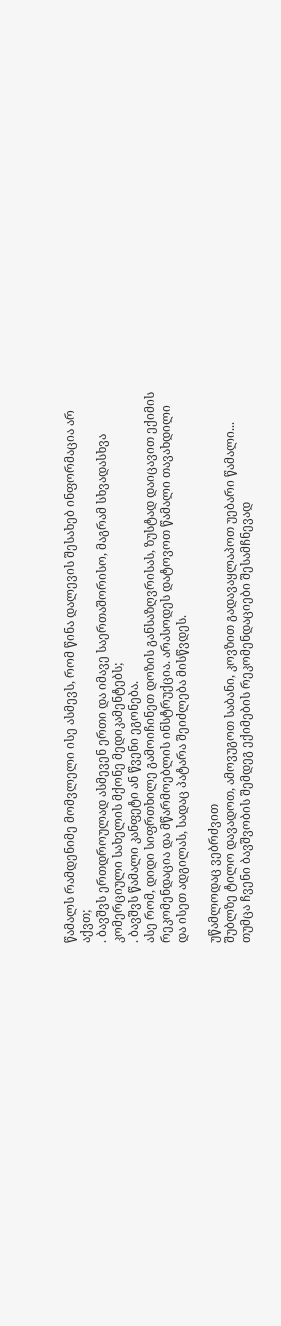წამალს რამდენიმე მომვლელი ისე ასმევს, რომ წინა დალევის შესახებ ინფორმაცია არ აქვთ;
. ბავშვს ერთდროულად ასმევენ ერთი და იმავე საერთაშორისო, მაგრამ სხვადასხვა კომერციული სახელის მქონე მედიკამენტებს;
. ბავშვს წამალი კანფეტი ან წვენი ეგონება.
ასე რომ, დიდი სიფრთხილე გამოიჩინეთ დოზის განსაზღვრისას, ზუსტად დაიცავით ექიმის რეკომენდაცია და მწარმოებლის ინსტრუქცია. არასოდეს დატოვოთ წამალი თავახდილი და ისეთ ადგილას, სადაც პატარა შეიძლება მისწვდეს.

უწამლოდაც ვებრძვით
შუბლზე ტილო დავადოთ, ამოვუგოთ საბანი, კოვზით გადავაყლაპოთ უებარი წამალი... თუმცა ჩვენი ბავშვობის შემდეგ ექიმების რეკომენდაციები შესამჩნევად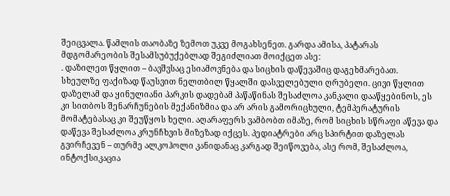შეიცვალა. წამლის თაობაზე ზემოთ უკვე მოგახსენეთ. გარდა ამისა, პატარას მდგომარეობის შესამსუბუქებლად შეგიძლიათ მოიქცეთ ასე:
. დაზილეთ წყლით – ბავშვსაც ესიამოვნება და სიცხის დაწევაშიც დაგეხმარებათ. სხეულზე ფაქიზად წაუსვით ნელთბილ წყალში დასველებული ღრუბელი. ცივი წყლით დაზელამ და ყინულიანი პარკის დადებამ პაწაწინას შესაძლოა კანკალი დააწყებინოს, ეს კი სითბოს შენარჩუნების მექანიზმია და არ არის გამორიცხული, ტემპერატურის მომატებასაც კი შეუწყოს ხელი. აღარაფერს ვამბობთ იმაზე, რომ სიცხის სწრაფი აწევა და დაწევა შესაძლოა კრუნჩხვის მიზეზად იქცეს. პედიატრები არც სპირტით დაზელას გვირჩევენ – თურმე ალკოჰოლი კანიდანაც კარგად შეიწოვება, ასე რომ, შესაძლოა, ინტოქსიკაცია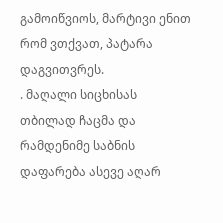გამოიწვიოს, მარტივი ენით რომ ვთქვათ, პატარა დაგვითვრეს.
. მაღალი სიცხისას თბილად ჩაცმა და რამდენიმე საბნის დაფარება ასევე აღარ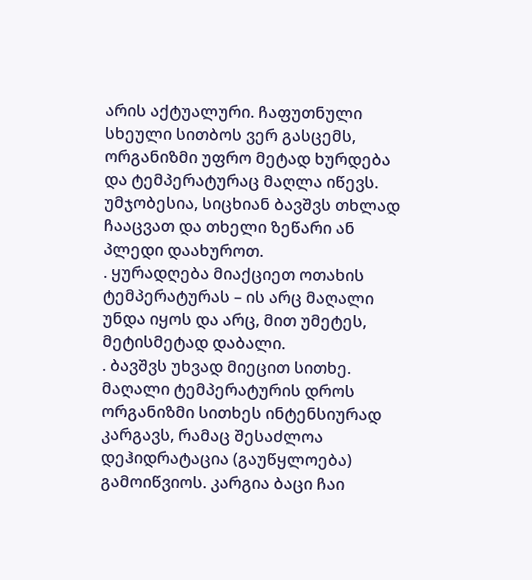არის აქტუალური. ჩაფუთნული სხეული სითბოს ვერ გასცემს, ორგანიზმი უფრო მეტად ხურდება და ტემპერატურაც მაღლა იწევს. უმჯობესია, სიცხიან ბავშვს თხლად ჩააცვათ და თხელი ზეწარი ან პლედი დაახუროთ.
. ყურადღება მიაქციეთ ოთახის ტემპერატურას – ის არც მაღალი უნდა იყოს და არც, მით უმეტეს, მეტისმეტად დაბალი.
. ბავშვს უხვად მიეცით სითხე. მაღალი ტემპერატურის დროს ორგანიზმი სითხეს ინტენსიურად კარგავს, რამაც შესაძლოა დეჰიდრატაცია (გაუწყლოება) გამოიწვიოს. კარგია ბაცი ჩაი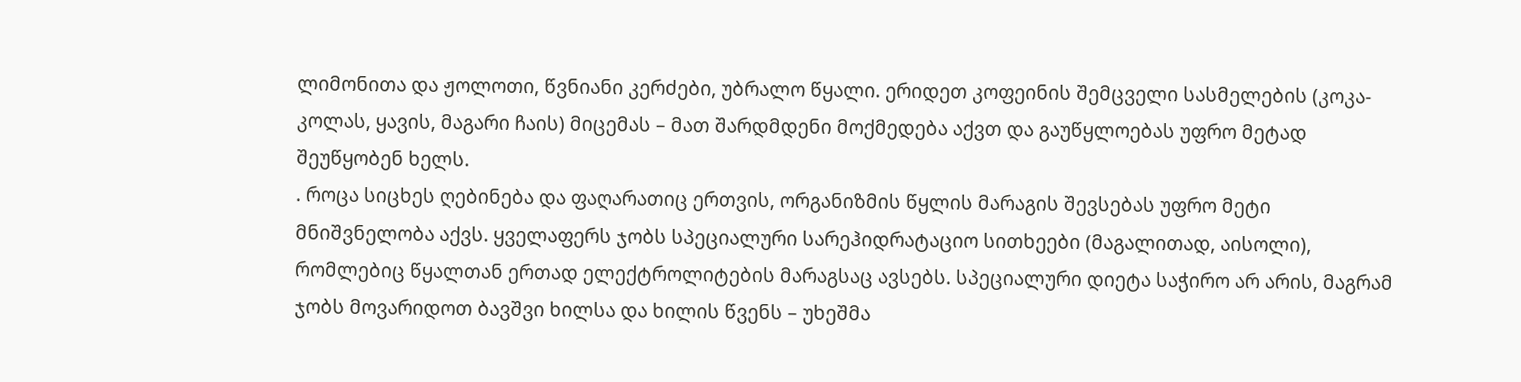ლიმონითა და ჟოლოთი, წვნიანი კერძები, უბრალო წყალი. ერიდეთ კოფეინის შემცველი სასმელების (კოკა-კოლას, ყავის, მაგარი ჩაის) მიცემას – მათ შარდმდენი მოქმედება აქვთ და გაუწყლოებას უფრო მეტად შეუწყობენ ხელს.
. როცა სიცხეს ღებინება და ფაღარათიც ერთვის, ორგანიზმის წყლის მარაგის შევსებას უფრო მეტი მნიშვნელობა აქვს. ყველაფერს ჯობს სპეციალური სარეჰიდრატაციო სითხეები (მაგალითად, აისოლი), რომლებიც წყალთან ერთად ელექტროლიტების მარაგსაც ავსებს. სპეციალური დიეტა საჭირო არ არის, მაგრამ ჯობს მოვარიდოთ ბავშვი ხილსა და ხილის წვენს – უხეშმა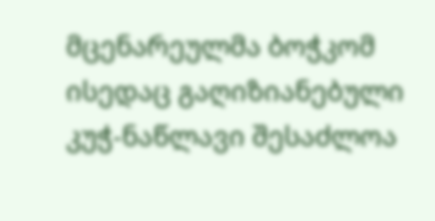მცენარეულმა ბოჭკომ ისედაც გაღიზიანებული კუჭ-ნაწლავი შესაძლოა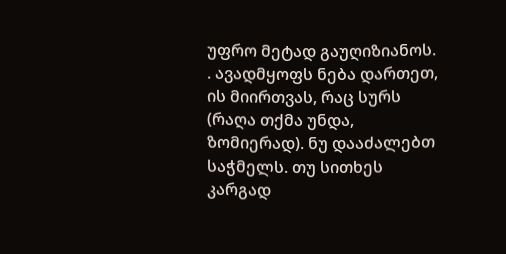უფრო მეტად გაუღიზიანოს.
. ავადმყოფს ნება დართეთ, ის მიირთვას, რაც სურს (რაღა თქმა უნდა, ზომიერად). ნუ დააძალებთ საჭმელს. თუ სითხეს კარგად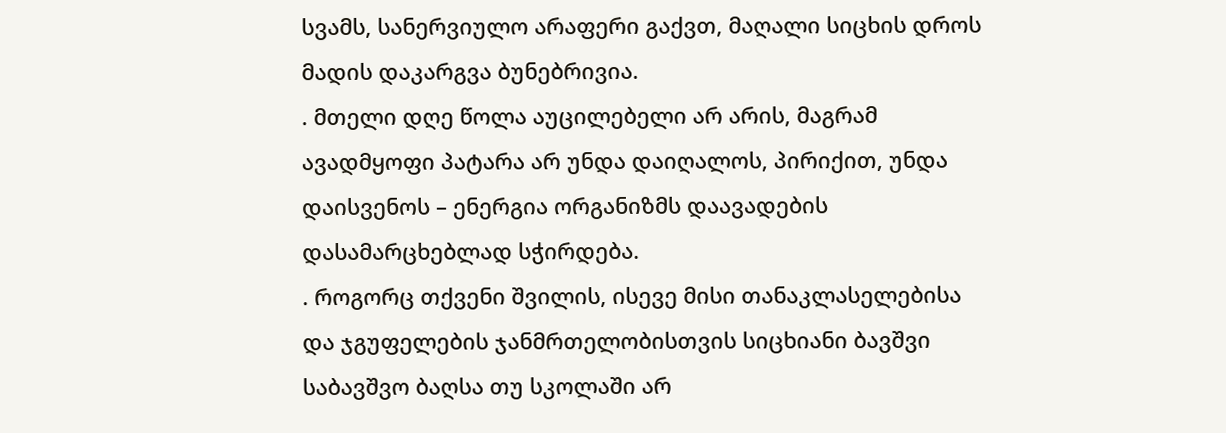სვამს, სანერვიულო არაფერი გაქვთ, მაღალი სიცხის დროს მადის დაკარგვა ბუნებრივია.
. მთელი დღე წოლა აუცილებელი არ არის, მაგრამ ავადმყოფი პატარა არ უნდა დაიღალოს, პირიქით, უნდა დაისვენოს – ენერგია ორგანიზმს დაავადების დასამარცხებლად სჭირდება.
. როგორც თქვენი შვილის, ისევე მისი თანაკლასელებისა და ჯგუფელების ჯანმრთელობისთვის სიცხიანი ბავშვი საბავშვო ბაღსა თუ სკოლაში არ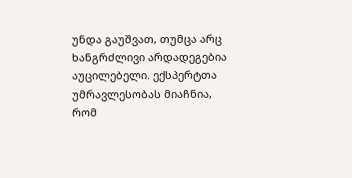უნდა გაუშვათ, თუმცა არც ხანგრძლივი არდადეგებია აუცილებელი. ექსპერტთა უმრავლესობას მიაჩნია, რომ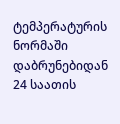ტემპერატურის ნორმაში დაბრუნებიდან 24 საათის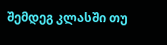შემდეგ კლასში თუ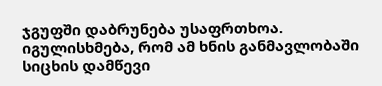ჯგუფში დაბრუნება უსაფრთხოა. იგულისხმება, რომ ამ ხნის განმავლობაში სიცხის დამწევი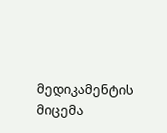მედიკამენტის მიცემა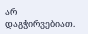არ დაგჭირვებიათ.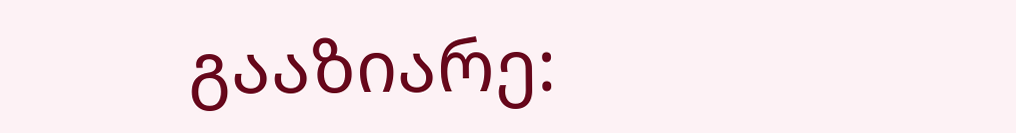გააზიარე: